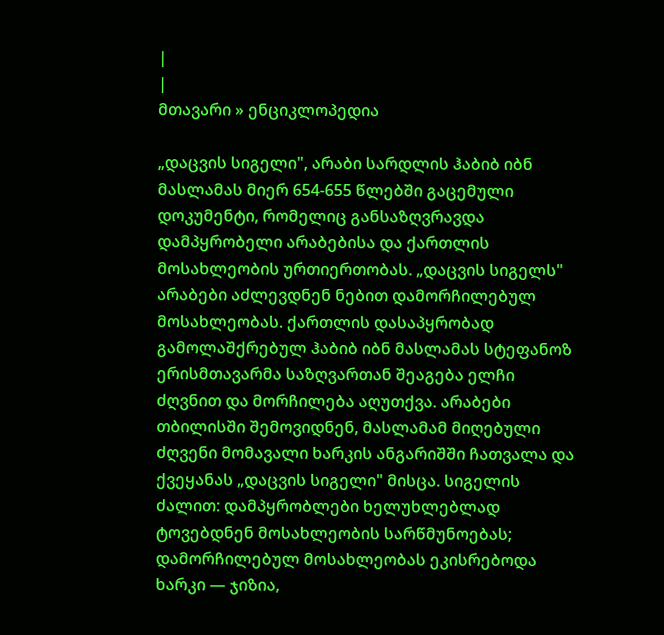|
|
მთავარი » ენციკლოპედია

„დაცვის სიგელი", არაბი სარდლის ჰაბიბ იბნ მასლამას მიერ 654-655 წლებში გაცემული დოკუმენტი, რომელიც განსაზღვრავდა დამპყრობელი არაბებისა და ქართლის მოსახლეობის ურთიერთობას. „დაცვის სიგელს" არაბები აძლევდნენ ნებით დამორჩილებულ მოსახლეობას. ქართლის დასაპყრობად გამოლაშქრებულ ჰაბიბ იბნ მასლამას სტეფანოზ ერისმთავარმა საზღვართან შეაგება ელჩი ძღვნით და მორჩილება აღუთქვა. არაბები თბილისში შემოვიდნენ, მასლამამ მიღებული ძღვენი მომავალი ხარკის ანგარიშში ჩათვალა და ქვეყანას „დაცვის სიგელი" მისცა. სიგელის ძალით: დამპყრობლები ხელუხლებლად ტოვებდნენ მოსახლეობის სარწმუნოებას; დამორჩილებულ მოსახლეობას ეკისრებოდა ხარკი — ჯიზია,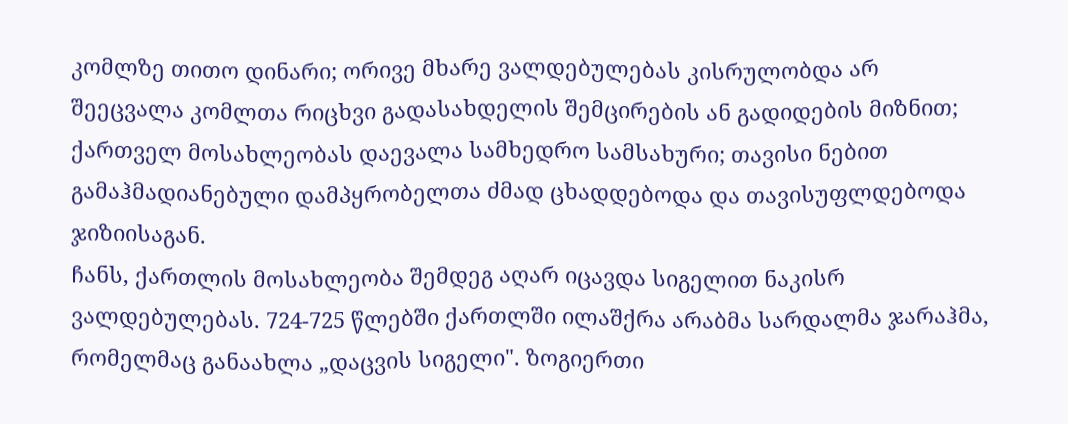კომლზე თითო დინარი; ორივე მხარე ვალდებულებას კისრულობდა არ შეეცვალა კომლთა რიცხვი გადასახდელის შემცირების ან გადიდების მიზნით; ქართველ მოსახლეობას დაევალა სამხედრო სამსახური; თავისი ნებით გამაჰმადიანებული დამპყრობელთა ძმად ცხადდებოდა და თავისუფლდებოდა ჯიზიისაგან.
ჩანს, ქართლის მოსახლეობა შემდეგ აღარ იცავდა სიგელით ნაკისრ ვალდებულებას. 724-725 წლებში ქართლში ილაშქრა არაბმა სარდალმა ჯარაჰმა, რომელმაც განაახლა „დაცვის სიგელი". ზოგიერთი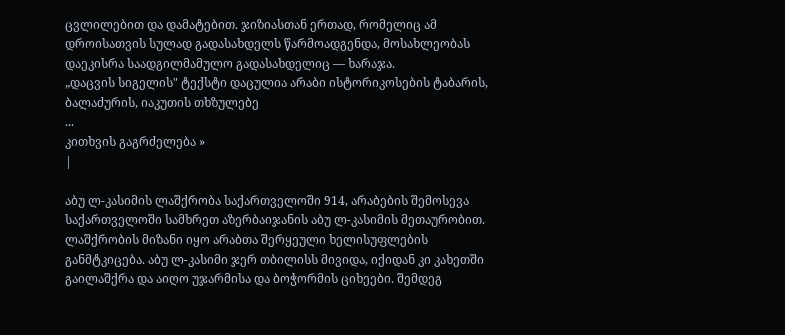ცვლილებით და დამატებით. ჯიზიასთან ერთად, რომელიც ამ დროისათვის სულად გადასახდელს წარმოადგენდა, მოსახლეობას დაეკისრა საადგილმამულო გადასახდელიც — ხარაჯა.
„დაცვის სიგელის" ტექსტი დაცულია არაბი ისტორიკოსების ტაბარის, ბალაძურის, იაკუთის თხზულებე
...
კითხვის გაგრძელება »
|

აბუ ლ-კასიმის ლაშქრობა საქართველოში 914, არაბების შემოსევა საქართველოში სამხრეთ აზერბაიჯანის აბუ ლ-კასიმის მეთაურობით. ლაშქრობის მიზანი იყო არაბთა შერყეული ხელისუფლების განმტკიცება. აბუ ლ-კასიმი ჯერ თბილისს მივიდა, იქიდან კი კახეთში გაილაშქრა და აიღო უჯარმისა და ბოჭორმის ციხეები. შემდეგ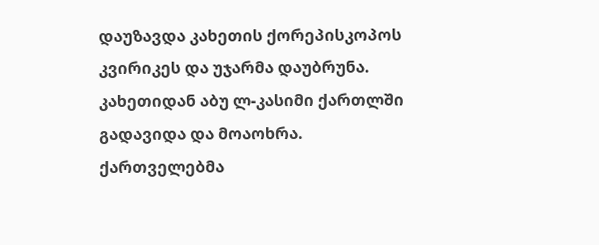დაუზავდა კახეთის ქორეპისკოპოს კვირიკეს და უჯარმა დაუბრუნა. კახეთიდან აბუ ლ-კასიმი ქართლში გადავიდა და მოაოხრა. ქართველებმა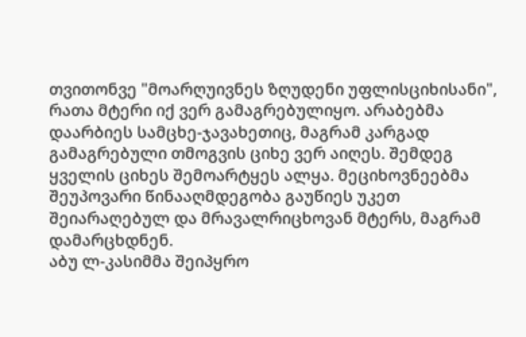თვითონვე "მოარღუივნეს ზღუდენი უფლისციხისანი", რათა მტერი იქ ვერ გამაგრებულიყო. არაბებმა დაარბიეს სამცხე-ჯავახეთიც, მაგრამ კარგად გამაგრებული თმოგვის ციხე ვერ აიღეს. შემდეგ ყველის ციხეს შემოარტყეს ალყა. მეციხოვნეებმა შეუპოვარი წინააღმდეგობა გაუწიეს უკეთ შეიარაღებულ და მრავალრიცხოვან მტერს, მაგრამ დამარცხდნენ.
აბუ ლ-კასიმმა შეიპყრო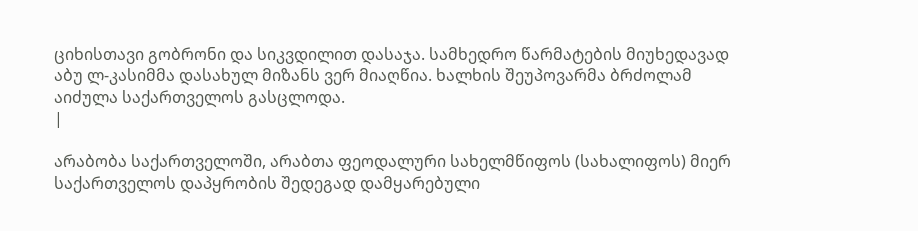ციხისთავი გობრონი და სიკვდილით დასაჯა. სამხედრო წარმატების მიუხედავად აბუ ლ-კასიმმა დასახულ მიზანს ვერ მიაღწია. ხალხის შეუპოვარმა ბრძოლამ აიძულა საქართველოს გასცლოდა.
|

არაბობა საქართველოში, არაბთა ფეოდალური სახელმწიფოს (სახალიფოს) მიერ საქართველოს დაპყრობის შედეგად დამყარებული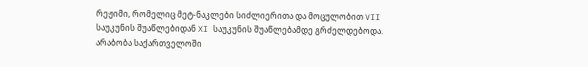რეჟიმი, რომელიც მეტ-ნაკლები სიძლიერითა და მოცულობით VII საუკუნის შუაწლებიდან XI საუკუნის შუაწლებამდე გრძელდებოდა.
არაბობა საქართველოში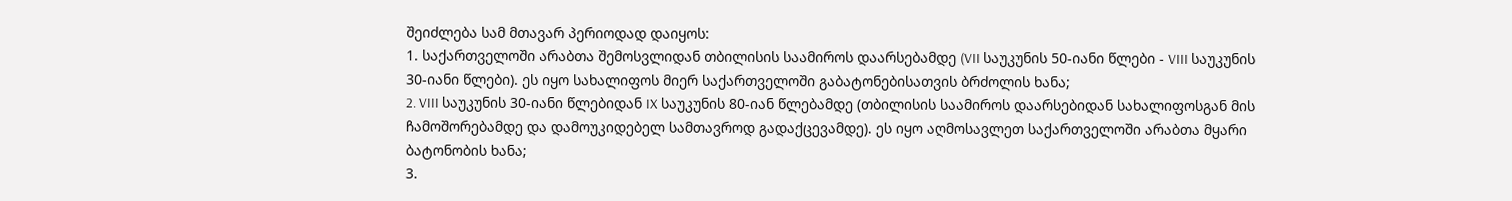შეიძლება სამ მთავარ პერიოდად დაიყოს:
1. საქართველოში არაბთა შემოსვლიდან თბილისის საამიროს დაარსებამდე (VII საუკუნის 50-იანი წლები - VIII საუკუნის 30-იანი წლები). ეს იყო სახალიფოს მიერ საქართველოში გაბატონებისათვის ბრძოლის ხანა;
2. VIII საუკუნის 30-იანი წლებიდან IX საუკუნის 80-იან წლებამდე (თბილისის საამიროს დაარსებიდან სახალიფოსგან მის ჩამოშორებამდე და დამოუკიდებელ სამთავროდ გადაქცევამდე). ეს იყო აღმოსავლეთ საქართველოში არაბთა მყარი ბატონობის ხანა;
3.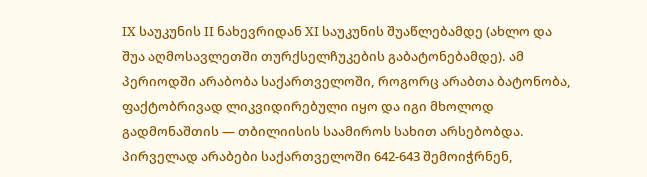IX საუკუნის II ნახევრიდან XI საუკუნის შუაწლებამდე (ახლო და შუა აღმოსავლეთში თურქსელჩუკების გაბატონებამდე). ამ პერიოდში არაბობა საქართველოში, როგორც არაბთა ბატონობა, ფაქტობრივად ლიკვიდირებული იყო და იგი მხოლოდ გადმონაშთის — თბილიისის საამიროს სახით არსებობდა.
პირველად არაბები საქართველოში 642-643 შემოიჭრნენ,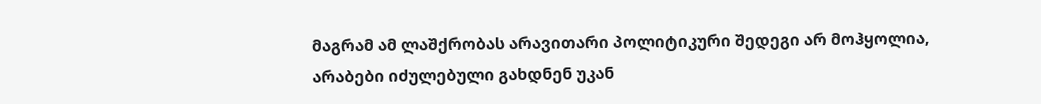მაგრამ ამ ლაშქრობას არავითარი პოლიტიკური შედეგი არ მოჰყოლია, არაბები იძულებული გახდნენ უკან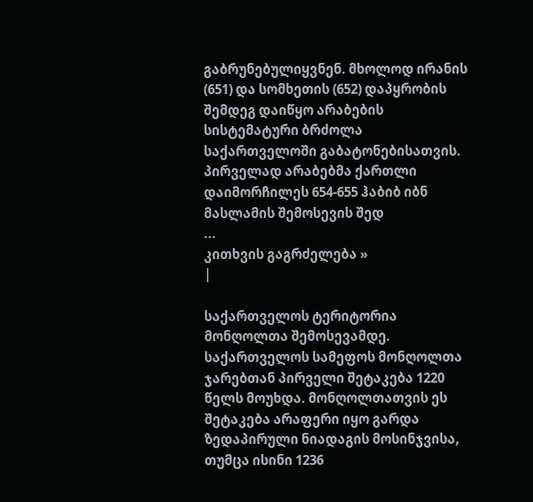გაბრუნებულიყვნენ. მხოლოდ ირანის (651) და სომხეთის (652) დაპყრობის შემდეგ დაიწყო არაბების სისტემატური ბრძოლა საქართველოში გაბატონებისათვის. პირველად არაბებმა ქართლი დაიმორჩილეს 654-655 ჰაბიბ იბნ მასლამის შემოსევის შედ
...
კითხვის გაგრძელება »
|

საქართველოს ტერიტორია მონღოლთა შემოსევამდე. საქართველოს სამეფოს მონღოლთა ჯარებთან პირველი შეტაკება 1220 წელს მოუხდა. მონღოლთათვის ეს შეტაკება არაფერი იყო გარდა ზედაპირული ნიადაგის მოსინჯვისა, თუმცა ისინი 1236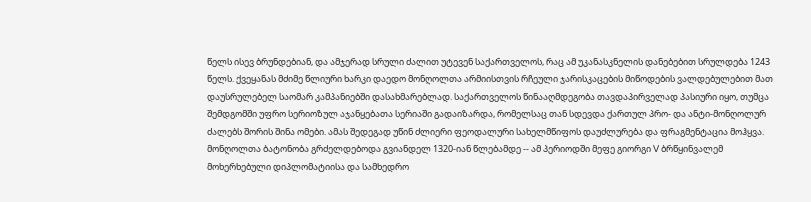წელს ისევ ბრუნდებიან, და ამჯერად სრული ძალით უტევენ საქართველოს, რაც ამ უკანასკნელის დანებებით სრულდება 1243 წელს. ქვეყანას მძიმე წლიური ხარკი დაედო მონღოლთა არმიისთვის რჩეული ჯარისკაცების მიწოდების ვალდებულებით მათ დაუსრულებელ საომარ კამპანიებში დასახმარებლად. საქართველოს წინააღმდეგობა თავდაპირველად პასიური იყო, თუმცა შემდგომში უფრო სერიოზულ აჯანყებათა სერიაში გადაიზარდა, რომელსაც თან სდევდა ქართულ პრო- და ანტი-მონღოლურ ძალებს შორის შინა ომები. ამას შედეგად უწინ ძლიერი ფეოდალური სახელმწიფოს დაუძლურება და ფრაგმენტაცია მოჰყვა. მონღოლთა ბატონობა გრძელდებოდა გვიანდელ 1320-იან წლებამდე -- ამ პერიოდში მეფე გიორგი V ბრწყინვალემ მოხერხებული დიპლომატიისა და სამხედრო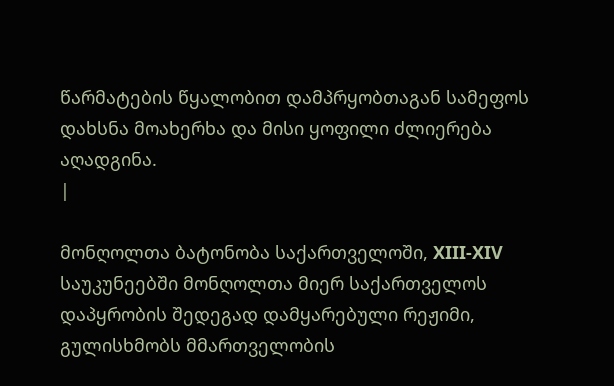წარმატების წყალობით დამპრყობთაგან სამეფოს დახსნა მოახერხა და მისი ყოფილი ძლიერება აღადგინა.
|

მონღოლთა ბატონობა საქართველოში, XIII-XIV საუკუნეებში მონღოლთა მიერ საქართველოს დაპყრობის შედეგად დამყარებული რეჟიმი, გულისხმობს მმართველობის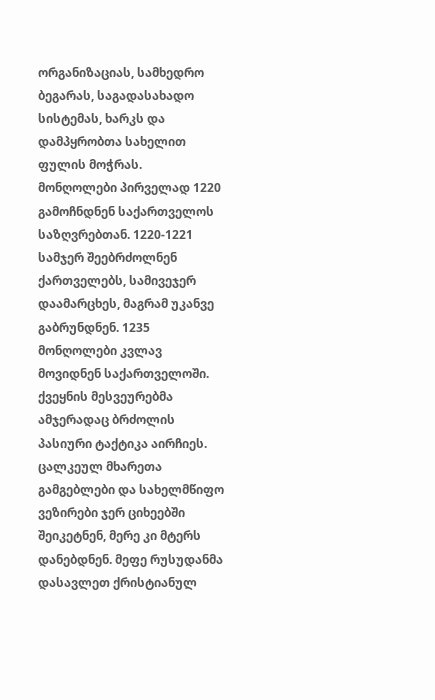ორგანიზაციას, სამხედრო ბეგარას, საგადასახადო სისტემას, ხარკს და დამპყრობთა სახელით ფულის მოჭრას.
მონღოლები პირველად 1220 გამოჩნდნენ საქართველოს საზღვრებთან. 1220-1221 სამჯერ შეებრძოლნენ ქართველებს, სამივეჯერ დაამარცხეს, მაგრამ უკანვე გაბრუნდნენ. 1235 მონღოლები კვლავ მოვიდნენ საქართველოში. ქვეყნის მესვეურებმა ამჯერადაც ბრძოლის პასიური ტაქტიკა აირჩიეს. ცალკეულ მხარეთა გამგებლები და სახელმწიფო ვეზირები ჯერ ციხეებში შეიკეტნენ, მერე კი მტერს დანებდნენ. მეფე რუსუდანმა დასავლეთ ქრისტიანულ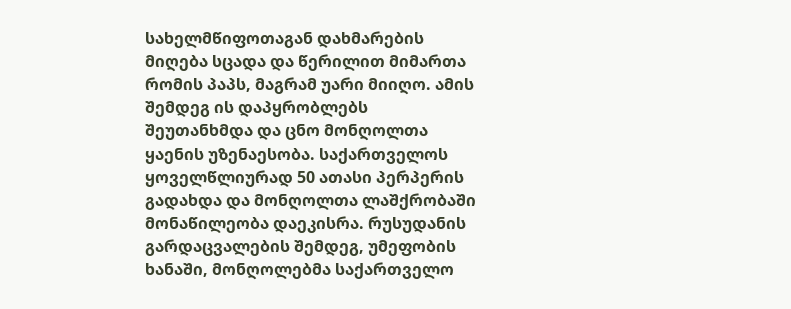სახელმწიფოთაგან დახმარების მიღება სცადა და წერილით მიმართა რომის პაპს, მაგრამ უარი მიიღო. ამის შემდეგ ის დაპყრობლებს შეუთანხმდა და ცნო მონღოლთა ყაენის უზენაესობა. საქართველოს ყოველწლიურად 50 ათასი პერპერის გადახდა და მონღოლთა ლაშქრობაში მონაწილეობა დაეკისრა. რუსუდანის გარდაცვალების შემდეგ, უმეფობის ხანაში, მონღოლებმა საქართველო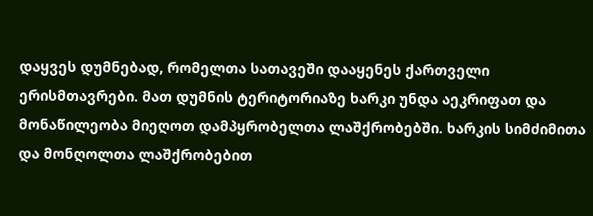დაყვეს დუმნებად, რომელთა სათავეში დააყენეს ქართველი ერისმთავრები. მათ დუმნის ტერიტორიაზე ხარკი უნდა აეკრიფათ და მონაწილეობა მიეღოთ დამპყრობელთა ლაშქრობებში. ხარკის სიმძიმითა და მონღოლთა ლაშქრობებით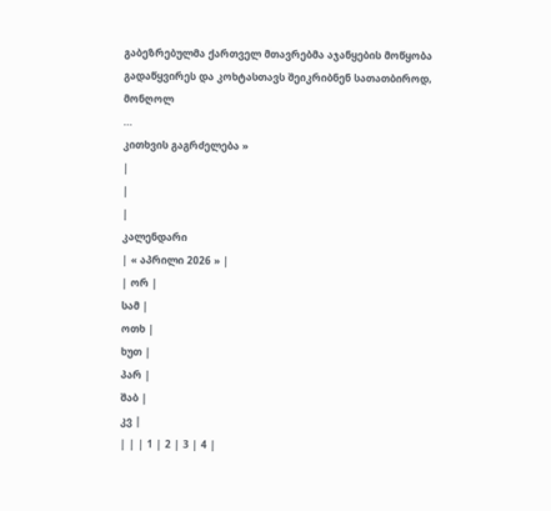გაბეზრებულმა ქართველ მთავრებმა აჯანყების მოწყობა გადაწყვირეს და კოხტასთავს შეიკრიბნენ სათათბიროდ, მონღოლ
...
კითხვის გაგრძელება »
|
|
|
კალენდარი
| « აპრილი 2026 » |
| ორ |
სამ |
ოთხ |
ხუთ |
პარ |
შაბ |
კვ |
| | | 1 | 2 | 3 | 4 |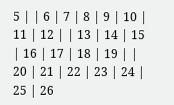5 | | 6 | 7 | 8 | 9 | 10 | 11 | 12 | | 13 | 14 | 15 | 16 | 17 | 18 | 19 | | 20 | 21 | 22 | 23 | 24 | 25 | 26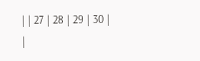| | 27 | 28 | 29 | 30 |
|